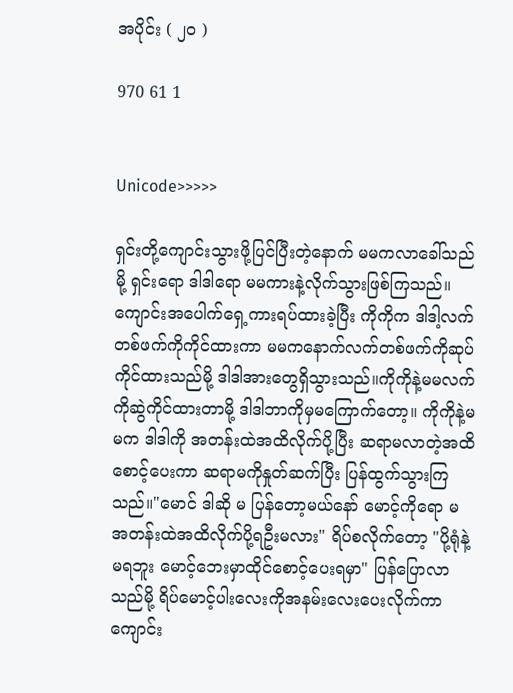အပိုင်း ( ၂၀ )

970 61 1


Unicode>>>>>

ရှင်းတို့ကျောင်းသွားဖို့ပြင်ပြီးတဲ့နောက် မမကလာခေါ်သည်မို့ ရှင်းရော ဒါဒါရော မမကားနဲ့လိုက်သွားဖြစ်ကြသည်။ကျောင်းအပေါက်ရှေ့ကားရပ်ထားခဲ့ပြီး ကိုကိုက ဒါဒါ့လက်တစ်ဖက်ကိုကိုင်ထားကာ မမကနောက်လက်တစ်ဖက်ကိုဆုပ်ကိုင်ထားသည်မို့ ဒါဒါအားတွေရှိသွားသည်။ကိုကိုနဲ့မမလက်ကိုဆွဲကိုင်ထားတာမို့ ဒါဒါဘာကိုမှမကြောက်တော့။ ကိုကိုနဲ့မမက ဒါဒါကို အတန်းထဲအထိလိုက်ပို့ပြီး ဆရာမလာတဲ့အထိစောင့်ပေးကာ ဆရာမကိုနှုတ်ဆက်ပြီး ပြန်ထွက်သွားကြသည်။"မောင် ဒါဆို မ ပြန်တော့မယ်နော် မောင့်ကိုရော မ အတန်းထဲအထိလိုက်ပို့ရဦးမလား" ရိပ်စလိုက်တော့ "ပို့ရုံနဲ့မရဘူး မောင့်ဘေးမှာထိုင်စောင့်ပေးရမှာ" ပြန်ပြောလာသည်မို့ ရိပ်မောင့်ပါးလေးကိုအနမ်းလေးပေးလိုက်ကာ ကျောင်း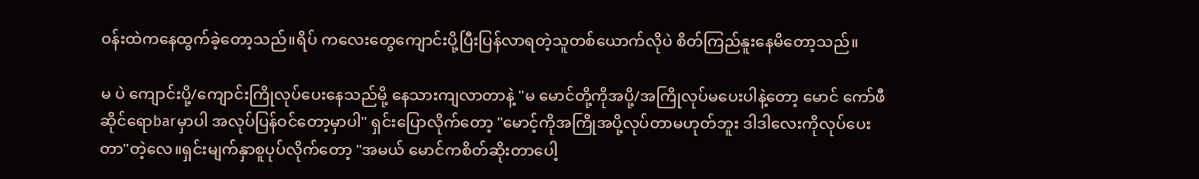ဝန်းထဲကနေထွက်ခဲ့တော့သည်။ရိပ် ကလေးတွေကျောင်းပို့ပြီးပြန်လာရတဲ့သူတစ်ယောက်လိုပဲ စိတ်ကြည်နူးနေမိတော့သည်။

မ ပဲ ကျောင်းပို့/ကျောင်းကြိုလုပ်ပေးနေသည်မို့ နေသားကျလာတာနဲ့ "မ မောင်တို့ကိုအပို့/အကြိုလုပ်မပေးပါနဲ့တော့ မောင် ကော်ဖီဆိုင်ရောbarမှာပါ အလုပ်ပြန်ဝင်တော့မှာပါ" ရှင်းပြောလိုက်တော့ "မောင့်ကိုအကြိုအပို့လုပ်တာမဟုတ်ဘူး ဒါဒါလေးကိုလုပ်ပေးတာ"တဲ့လေ။ရှင်းမျက်နှာစူပုပ်လိုက်တော့ "အမယ် မောင်ကစိတ်ဆိုးတာပေါ့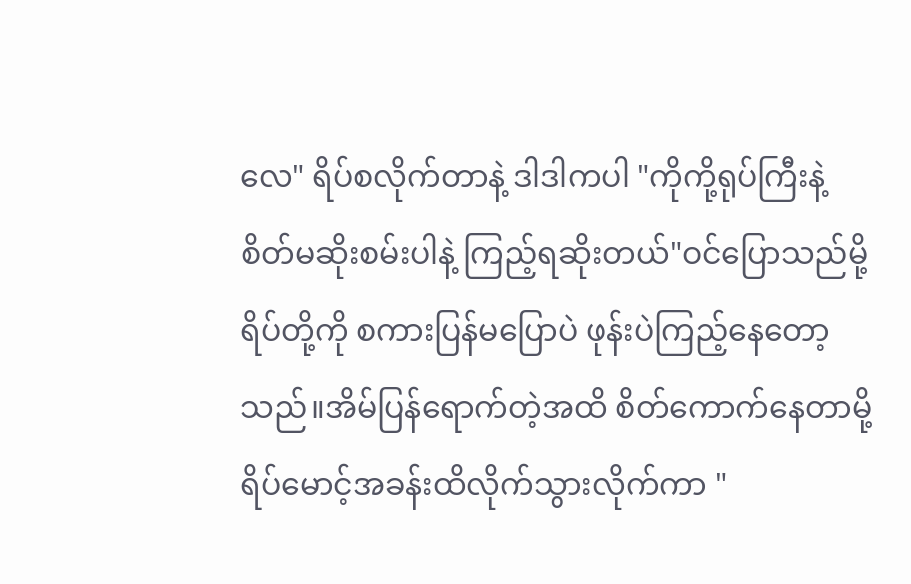လေ" ရိပ်စလိုက်တာနဲ့ ဒါဒါကပါ "ကိုကို့ရုပ်ကြီးနဲ့ စိတ်မဆိုးစမ်းပါနဲ့ ကြည့်ရဆိုးတယ်"ဝင်ပြောသည်မို့ ရိပ်တို့ကို စကားပြန်မပြောပဲ ဖုန်းပဲကြည့်နေတော့သည်။အိမ်ပြန်ရောက်တဲ့အထိ စိတ်ကောက်နေတာမို့ ရိပ်မောင့်အခန်းထိလိုက်သွားလိုက်ကာ "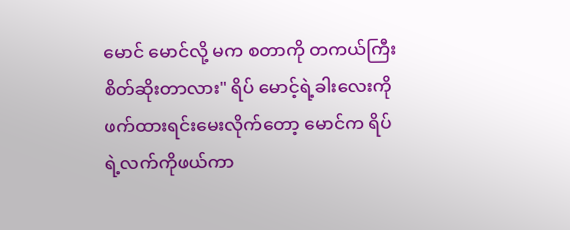မောင် မောင်လို့ မက စတာကို တကယ်ကြီးစိတ်ဆိုးတာလား" ရိပ် မောင့်ရဲ့ခါးလေးကိုဖက်ထားရင်းမေးလိုက်တော့ မောင်က ရိပ်ရဲ့လက်ကိုဖယ်ကာ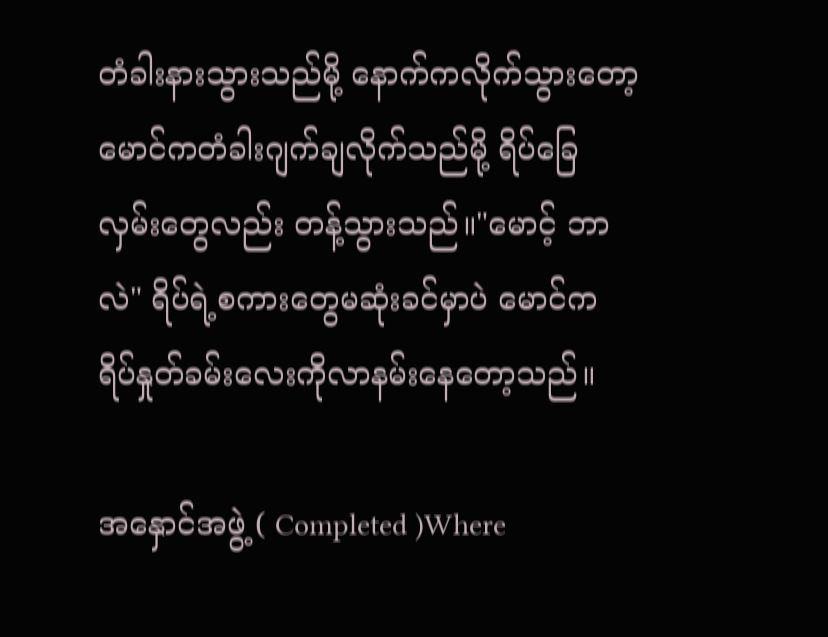တံခါးနားသွားသည်မို့ နောက်ကလိုက်သွားတော့ မောင်ကတံခါးဂျက်ချလိုက်သည်မို့ ရိပ်ခြေလှမ်းတွေလည်း တန့်သွားသည်။"မောင့် ဘာလဲ" ရိပ်ရဲ့စကားတွေမဆုံးခင်မှာပဲ မောင်က ရိပ်နှုတ်ခမ်းလေးကိုလာနမ်းနေတော့သည်။

အနှောင်အဖွဲ့ ( Completed )Where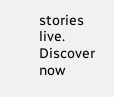stories live. Discover now